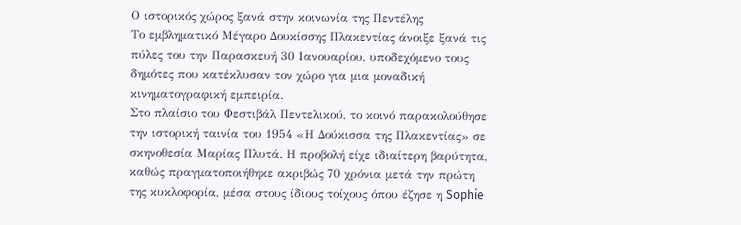Ο ιστορικός χώρος ξανά στην κοινωνία της Πεντέλης
Το εμβληματικό Μέγαρο Δουκίσσης Πλακεντίας άνοιξε ξανά τις πύλες του την Παρασκευή 30 Ιανουαρίου, υποδεχόμενο τους δημότες που κατέκλυσαν τον χώρο για μια μοναδική κινηματογραφική εμπειρία.
Στο πλαίσιο του Φεστιβάλ Πεντελικού, το κοινό παρακολούθησε την ιστορική ταινία του 1954 «Η Δούκισσα της Πλακεντίας» σε σκηνοθεσία Μαρίας Πλυτά. Η προβολή είχε ιδιαίτερη βαρύτητα, καθώς πραγματοποιήθηκε ακριβώς 70 χρόνια μετά την πρώτη της κυκλοφορία, μέσα στους ίδιους τοίχους όπου έζησε η Sophie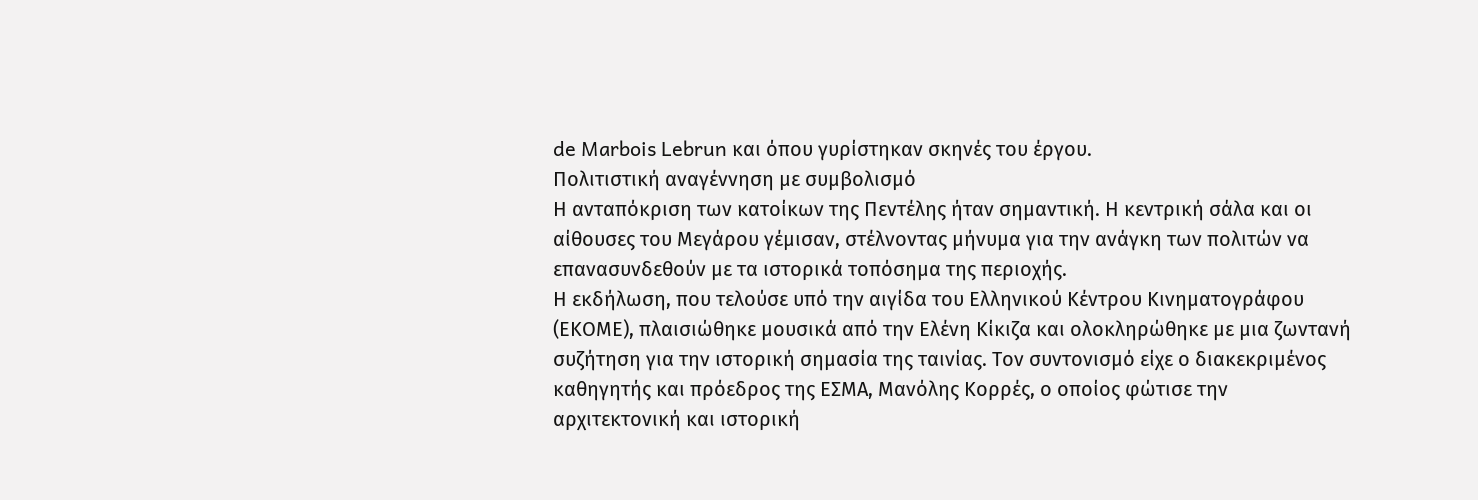de Marbois Lebrun και όπου γυρίστηκαν σκηνές του έργου.
Πολιτιστική αναγέννηση με συμβολισμό
Η ανταπόκριση των κατοίκων της Πεντέλης ήταν σημαντική. Η κεντρική σάλα και οι αίθουσες του Μεγάρου γέμισαν, στέλνοντας μήνυμα για την ανάγκη των πολιτών να επανασυνδεθούν με τα ιστορικά τοπόσημα της περιοχής.
Η εκδήλωση, που τελούσε υπό την αιγίδα του Ελληνικού Κέντρου Κινηματογράφου (ΕΚΟΜΕ), πλαισιώθηκε μουσικά από την Ελένη Κίκιζα και ολοκληρώθηκε με μια ζωντανή συζήτηση για την ιστορική σημασία της ταινίας. Τον συντονισμό είχε ο διακεκριμένος καθηγητής και πρόεδρος της ΕΣΜΑ, Μανόλης Κορρές, ο οποίος φώτισε την αρχιτεκτονική και ιστορική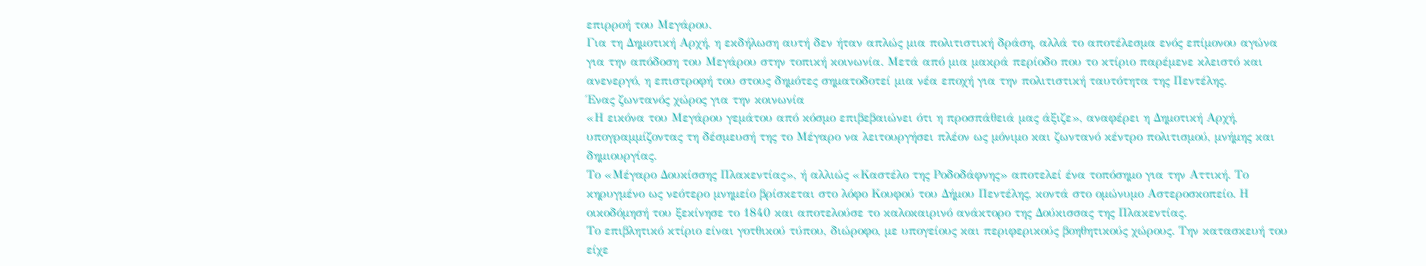επιρροή του Μεγάρου.
Για τη Δημοτική Αρχή, η εκδήλωση αυτή δεν ήταν απλώς μια πολιτιστική δράση, αλλά το αποτέλεσμα ενός επίμονου αγώνα για την απόδοση του Μεγάρου στην τοπική κοινωνία. Μετά από μια μακρά περίοδο που το κτίριο παρέμενε κλειστό και ανενεργό, η επιστροφή του στους δημότες σηματοδοτεί μια νέα εποχή για την πολιτιστική ταυτότητα της Πεντέλης.
Ένας ζωντανός χώρος για την κοινωνία
«Η εικόνα του Μεγάρου γεμάτου από κόσμο επιβεβαιώνει ότι η προσπάθειά μας άξιζε», αναφέρει η Δημοτική Αρχή, υπογραμμίζοντας τη δέσμευσή της το Μέγαρο να λειτουργήσει πλέον ως μόνιμο και ζωντανό κέντρο πολιτισμού, μνήμης και δημιουργίας.
Το «Μέγαρο Δουκίσσης Πλακεντίας», ή αλλιώς «Καστέλο της Ροδοδάφνης» αποτελεί ένα τοπόσημο για την Αττική. Το κηρυγμένο ως νεότερο μνημείο βρίσκεται στο λόφο Κουφού του Δήμου Πεντέλης, κοντά στο ομώνυμο Αστεροσκοπείο. Η οικοδόμησή του ξεκίνησε το 1840 και αποτελούσε το καλοκαιρινό ανάκτορο της Δούκισσας της Πλακεντίας.
Το επιβλητικό κτίριο είναι γοτθικού τύπου, διώροφο, με υπογείους και περιφερικούς βοηθητικούς χώρους. Την κατασκευή του είχε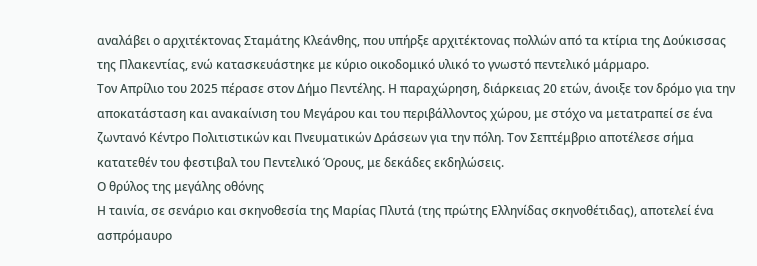αναλάβει ο αρχιτέκτονας Σταμάτης Κλεάνθης, που υπήρξε αρχιτέκτονας πολλών από τα κτίρια της Δούκισσας της Πλακεντίας, ενώ κατασκευάστηκε με κύριο οικοδομικό υλικό το γνωστό πεντελικό μάρμαρο.
Τον Απρίλιο του 2025 πέρασε στον Δήμο Πεντέλης. Η παραχώρηση, διάρκειας 20 ετών, άνοιξε τον δρόμο για την αποκατάσταση και ανακαίνιση του Μεγάρου και του περιβάλλοντος χώρου, με στόχο να μετατραπεί σε ένα ζωντανό Κέντρο Πολιτιστικών και Πνευματικών Δράσεων για την πόλη. Τον Σεπτέμβριο αποτέλεσε σήμα κατατεθέν του φεστιβαλ του Πεντελικό Όρους, με δεκάδες εκδηλώσεις.
Ο θρύλος της μεγάλης οθόνης
Η ταινία, σε σενάριο και σκηνοθεσία της Μαρίας Πλυτά (της πρώτης Ελληνίδας σκηνοθέτιδας), αποτελεί ένα ασπρόμαυρο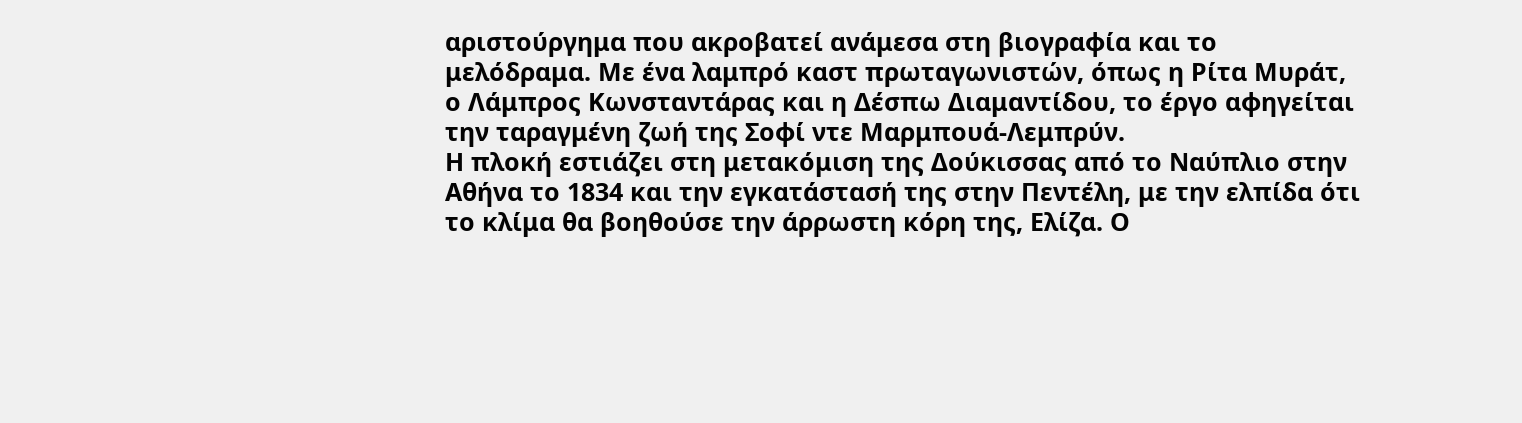αριστούργημα που ακροβατεί ανάμεσα στη βιογραφία και το μελόδραμα. Με ένα λαμπρό καστ πρωταγωνιστών, όπως η Ρίτα Μυράτ, ο Λάμπρος Κωνσταντάρας και η Δέσπω Διαμαντίδου, το έργο αφηγείται την ταραγμένη ζωή της Σοφί ντε Μαρμπουά-Λεμπρύν.
Η πλοκή εστιάζει στη μετακόμιση της Δούκισσας από το Ναύπλιο στην Αθήνα το 1834 και την εγκατάστασή της στην Πεντέλη, με την ελπίδα ότι το κλίμα θα βοηθούσε την άρρωστη κόρη της, Ελίζα. Ο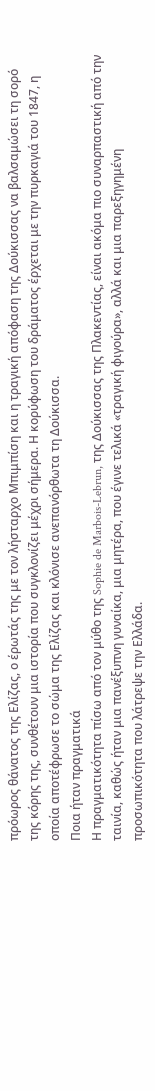πρόωρος θάνατος της Ελίζας, ο έρωτάς της με τον λήσταρχο Μπιμπίση και η τραγική απόφαση της Δούκισσας να βαλσαμώσει τη σορό της κόρης της, συνθέτουν μια ιστορία που συγκλονίζει μέχρι σήμερα. Η κορύφωση του δράματος έρχεται με την πυρκαγιά του 1847, η οποία αποτέφρωσε το σώμα της Ελίζας και κλόνισε ανεπανόρθωτα τη Δούκισσα.
Ποια ήταν πραγματικά
Η πραγματικότητα πίσω από τον μύθο της Sophie de Marbois-Lebrun, της Δούκισσας της Πλακεντίας, είναι ακόμα πιο συναρπαστική από την ταινία, καθώς ήταν μια πανέξυπνη γυναίκα, μια μητέρα, που έγινε τελικά «τραγική φιγούρα», αλλά και μια παρεξηγημένη προσωπικότητα που λάτρεψε την Ελλάδα.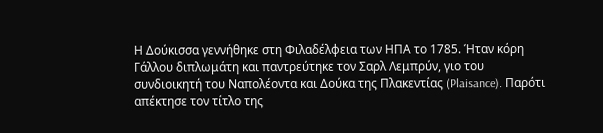Η Δούκισσα γεννήθηκε στη Φιλαδέλφεια των ΗΠΑ το 1785. Ήταν κόρη Γάλλου διπλωμάτη και παντρεύτηκε τον Σαρλ Λεμπρύν, γιο του συνδιοικητή του Ναπολέοντα και Δούκα της Πλακεντίας (Plaisance). Παρότι απέκτησε τον τίτλο της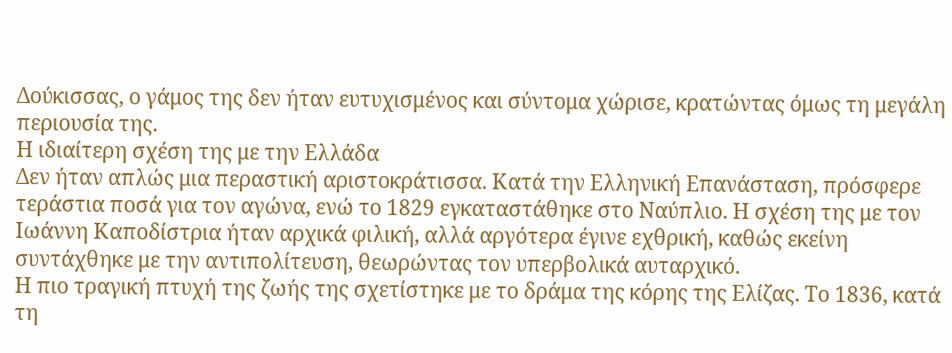Δούκισσας, ο γάμος της δεν ήταν ευτυχισμένος και σύντομα χώρισε, κρατώντας όμως τη μεγάλη περιουσία της.
Η ιδιαίτερη σχέση της με την Ελλάδα
Δεν ήταν απλώς μια περαστική αριστοκράτισσα. Κατά την Ελληνική Επανάσταση, πρόσφερε τεράστια ποσά για τον αγώνα, ενώ το 1829 εγκαταστάθηκε στο Ναύπλιο. Η σχέση της με τον Ιωάννη Καποδίστρια ήταν αρχικά φιλική, αλλά αργότερα έγινε εχθρική, καθώς εκείνη συντάχθηκε με την αντιπολίτευση, θεωρώντας τον υπερβολικά αυταρχικό.
Η πιο τραγική πτυχή της ζωής της σχετίστηκε με το δράμα της κόρης της Ελίζας. Το 1836, κατά τη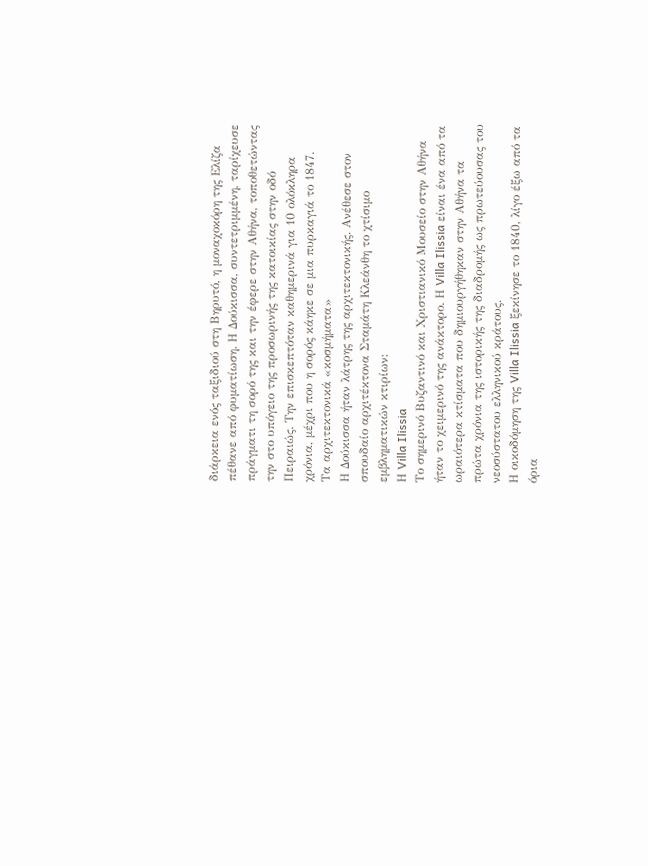διάρκεια ενός ταξιδιού στη Βηρυτό, η μοναχοκόρη της Ελίζα πέθανε από φυματίωση. Η Δούκισσα, συντετριμμένη, ταρίχευσε πράγματι τη σορό της και την έφερε στην Αθήνα, τοποθετώντας την στο υπόγειο της προσωρινής της κατοικίας στην οδό Πειραιώς. Την επισκεπτόταν καθημερινά για 10 ολόκληρα χρόνια, μέχρι που η σορός κάηκε σε μια πυρκαγιά το 1847.
Τα αρχιτεκτονικά «κοσμήματα»
Η Δούκισσα ήταν λάτρης της αρχιτεκτονικής. Ανέθεσε στον σπουδαίο αρχιτέκτονα Σταμάτη Κλεάνθη το χτίσιμο εμβληματικών κτιρίων:
Η Villa Ilissia
Το σημερινό Βυζαντινό και Χριστιανικό Μουσείο στην Αθήνα ήταν το χειμερινό της ανάκτορο. Η Villa Ilissia είναι ένα από τα ωραιότερα κτίσματα που δημιουργήθηκαν στην Αθήνα τα πρώτα χρόνια της ιστορικής της διαδρομής ως πρωτεύουσας του νεοσύστατου ελληνικού κράτους.
Η οικοδόμηση της Villa Ilissia ξεκίνησε το 1840, λίγο έξω από τα όρια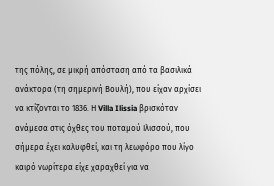της πόλης, σε μικρή απόσταση από τα βασιλικά ανάκτορα (τη σημερινή Βουλή), που είχαν αρχίσει να κτίζονται το 1836. Η Villa Ilissia βρισκόταν ανάμεσα στις όχθες του ποταμού Ιλισσού, που σήμερα έχει καλυφθεί, και τη λεωφόρο που λίγο καιρό νωρίτερα είχε χαραχθεί για να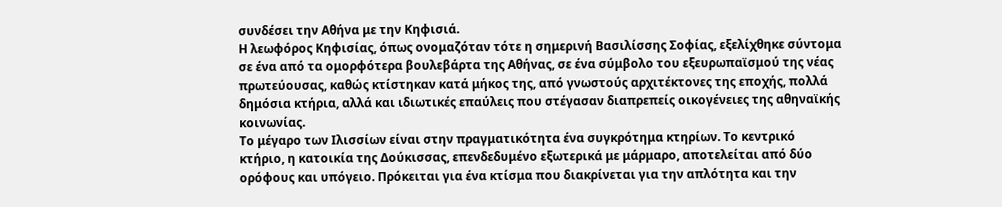συνδέσει την Αθήνα με την Κηφισιά.
Η λεωφόρος Κηφισίας, όπως ονομαζόταν τότε η σημερινή Βασιλίσσης Σοφίας, εξελίχθηκε σύντομα σε ένα από τα ομορφότερα βουλεβάρτα της Αθήνας, σε ένα σύμβολο του εξευρωπαϊσμού της νέας πρωτεύουσας, καθώς κτίστηκαν κατά μήκος της, από γνωστούς αρχιτέκτονες της εποχής, πολλά δημόσια κτήρια, αλλά και ιδιωτικές επαύλεις που στέγασαν διαπρεπείς οικογένειες της αθηναϊκής κοινωνίας.
Το μέγαρο των Ιλισσίων είναι στην πραγματικότητα ένα συγκρότημα κτηρίων. Το κεντρικό κτήριο, η κατοικία της Δούκισσας, επενδεδυμένο εξωτερικά με μάρμαρο, αποτελείται από δύο ορόφους και υπόγειο. Πρόκειται για ένα κτίσμα που διακρίνεται για την απλότητα και την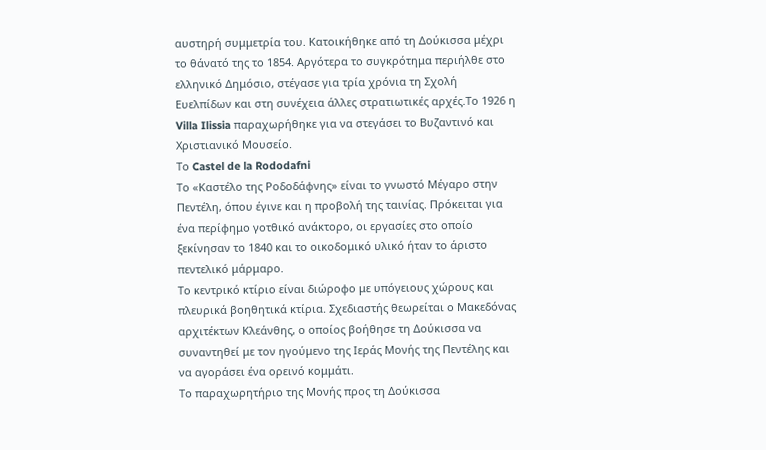αυστηρή συμμετρία του. Κατοικήθηκε από τη Δούκισσα μέχρι το θάνατό της το 1854. Αργότερα το συγκρότημα περιήλθε στο ελληνικό Δημόσιο, στέγασε για τρία χρόνια τη Σχολή Ευελπίδων και στη συνέχεια άλλες στρατιωτικές αρχές.Το 1926 η Villa Ilissia παραχωρήθηκε για να στεγάσει το Βυζαντινό και Χριστιανικό Μουσείο.
Το Castel de la Rododafni
Το «Καστέλο της Ροδοδάφνης» είναι το γνωστό Μέγαρο στην Πεντέλη, όπου έγινε και η προβολή της ταινίας. Πρόκειται για ένα περίφημο γοτθικό ανάκτορο, οι εργασίες στο οποίο ξεκίνησαν το 1840 και το οικοδομικό υλικό ήταν το άριστο πεντελικό μάρμαρο.
Το κεντρικό κτίριο είναι διώροφο με υπόγειους χώρους και πλευρικά βοηθητικά κτίρια. Σχεδιαστής θεωρείται ο Μακεδόνας αρχιτέκτων Κλεάνθης, ο οποίος βοήθησε τη Δούκισσα να συναντηθεί με τον ηγούμενο της Ιεράς Μονής της Πεντέλης και να αγοράσει ένα ορεινό κομμάτι.
Το παραχωρητήριο της Μονής προς τη Δούκισσα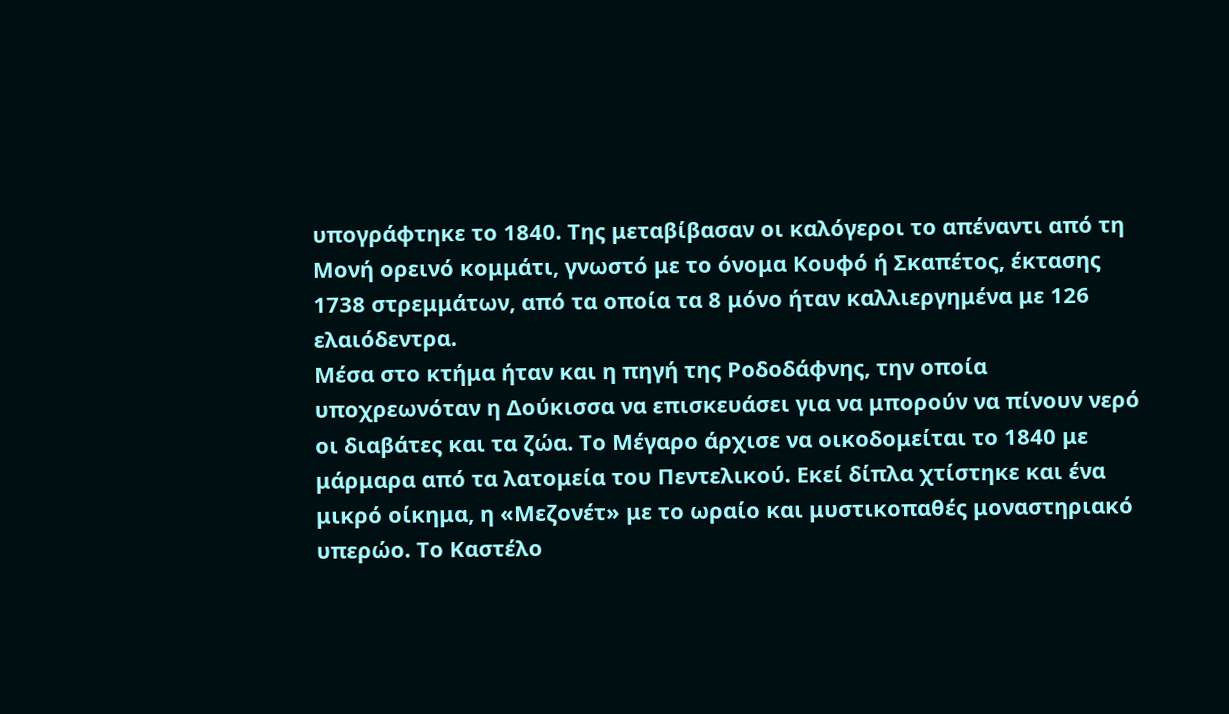υπογράφτηκε το 1840. Της μεταβίβασαν οι καλόγεροι το απέναντι από τη Μονή ορεινό κομμάτι, γνωστό με το όνομα Κουφό ή Σκαπέτος, έκτασης 1738 στρεμμάτων, από τα οποία τα 8 μόνο ήταν καλλιεργημένα με 126 ελαιόδεντρα.
Μέσα στο κτήμα ήταν και η πηγή της Ροδοδάφνης, την οποία υποχρεωνόταν η Δούκισσα να επισκευάσει για να μπορούν να πίνουν νερό οι διαβάτες και τα ζώα. Το Μέγαρο άρχισε να οικοδομείται το 1840 με μάρμαρα από τα λατομεία του Πεντελικού. Εκεί δίπλα χτίστηκε και ένα μικρό οίκημα, η «Μεζονέτ» με το ωραίο και μυστικοπαθές μοναστηριακό υπερώο. Το Καστέλο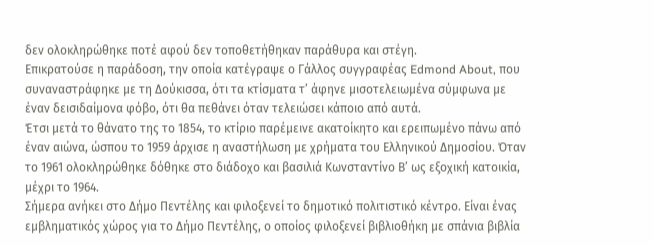δεν ολοκληρώθηκε ποτέ αφού δεν τοποθετήθηκαν παράθυρα και στέγη.
Επικρατούσε η παράδοση, την οποία κατέγραψε ο Γάλλος συγγραφέας Edmond About, που συναναστράφηκε με τη Δούκισσα, ότι τα κτίσματα τ’ άφηνε μισοτελειωμένα σύμφωνα με έναν δεισιδαίμονα φόβο, ότι θα πεθάνει όταν τελειώσει κάποιο από αυτά.
Έτσι μετά το θάνατο της το 1854, το κτίριο παρέμεινε ακατοίκητο και ερειπωμένο πάνω από έναν αιώνα, ώσπου το 1959 άρχισε η αναστήλωση με χρήματα του Ελληνικού Δημοσίου. Όταν το 1961 ολοκληρώθηκε δόθηκε στο διάδοχο και βασιλιά Κωνσταντίνο Β’ ως εξοχική κατοικία, μέχρι το 1964.
Σήμερα ανήκει στο Δήμο Πεντέλης και φιλοξενεί το δημοτικό πολιτιστικό κέντρο. Είναι ένας εμβληματικός χώρος για το Δήμο Πεντέλης, ο οποίος φιλοξενεί βιβλιοθήκη με σπάνια βιβλία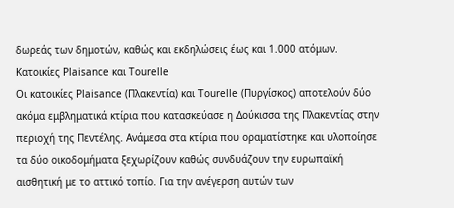δωρεάς των δημοτών, καθώς και εκδηλώσεις έως και 1.000 ατόμων.
Κατοικίες Plaisance και Tourelle
Οι κατοικίες Plaisance (Πλακεντία) και Tourelle (Πυργίσκος) αποτελούν δύο ακόμα εμβληματικά κτίρια που κατασκεύασε η Δούκισσα της Πλακεντίας στην περιοχή της Πεντέλης. Ανάμεσα στα κτίρια που οραματίστηκε και υλοποίησε τα δύο οικοδομήματα ξεχωρίζουν καθώς συνδυάζουν την ευρωπαϊκή αισθητική με το αττικό τοπίο. Για την ανέγερση αυτών των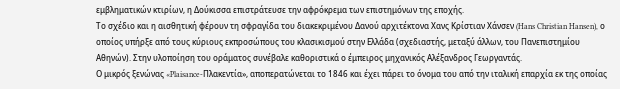εμβληματικών κτιρίων, η Δούκισσα επιστράτευσε την αφρόκρεμα των επιστημόνων της εποχής.
Το σχέδιο και η αισθητική φέρουν τη σφραγίδα του διακεκριμένου Δανού αρχιτέκτονα Χανς Κρίστιαν Χάνσεν (Hans Christian Hansen), ο οποίος υπήρξε από τους κύριους εκπροσώπους του κλασικισμού στην Ελλάδα (σχεδιαστής, μεταξύ άλλων, του Πανεπιστημίου Αθηνών). Στην υλοποίηση του οράματος συνέβαλε καθοριστικά ο έμπειρος μηχανικός Αλέξανδρος Γεωργαντάς.
Ο μικρός ξενώνας «Plaisance-Πλακεντία», αποπερατώνεται το 1846 και έχει πάρει το όνομα του από την ιταλική επαρχία εκ της οποίας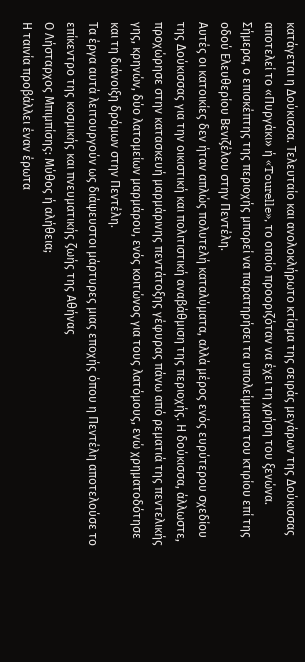κατάγεται η Δούκισσα. Τελευταίο και ανολοκλήρωτο κτίσμα της σειράς μεγάρων της Δούκισσας αποτελεί το «Πυργάκι» ή «Tourelle», το οποίο προοριζόταν να έχει τη χρήση του ξενώνα. Σήμερα, ο επισκέπτης της περιοχής μπορεί να παρατηρήσει τα υπολείμματα του κτιρίου επί της οδού Ελευθερίου Βενιζέλου στην Πεντέλη.
Αυτές οι κατοικίες δεν ήταν απλώς πολυτελή καταλύματα, αλλά μέρος ενός ευρύτερου σχεδίου της Δούκισσας για την οικιστική και πολιτιστική αναβάθμιση της περιοχής. Η δούκισσα, άλλωστε, προχώρησε στην κατασκευή μαρμάρινης πεντάτοξης γέφυρας πάνω από ρεματιά της πεντελικής γης, κρηνών, δύο λατομείων μαρμάρου, ενός κοιτώνος για τους λατόμους, ενώ χρηματοδότησε και τη διάνοιξη δρόμων στην Πεντέλη.
Τα έργα αυτά λειτουργούν ως διάψευστοι μάρτυρες μιας εποχής όπου η Πεντέλη αποτελούσε το επίκεντρο της κοσμικής και πνευματικής ζωής της Αθήνας
Ο Λήσταρχος Μπιμπίσης: Μύθος ή αλήθεια;
Η ταινία προβάλλει έναν έρωτα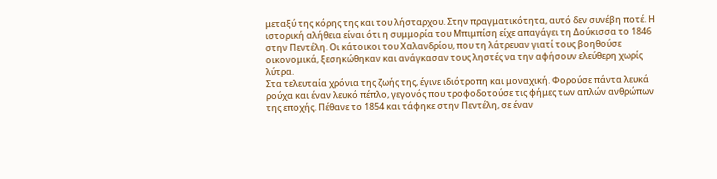μεταξύ της κόρης της και του λήσταρχου. Στην πραγματικότητα, αυτό δεν συνέβη ποτέ. Η ιστορική αλήθεια είναι ότι η συμμορία του Μπιμπίση είχε απαγάγει τη Δούκισσα το 1846 στην Πεντέλη. Οι κάτοικοι του Χαλανδρίου, που τη λάτρευαν γιατί τους βοηθούσε οικονομικά, ξεσηκώθηκαν και ανάγκασαν τους ληστές να την αφήσουν ελεύθερη χωρίς λύτρα.
Στα τελευταία χρόνια της ζωής της, έγινε ιδιότροπη και μοναχική. Φορούσε πάντα λευκά ρούχα και έναν λευκό πέπλο, γεγονός που τροφοδοτούσε τις φήμες των απλών ανθρώπων της εποχής. Πέθανε το 1854 και τάφηκε στην Πεντέλη, σε έναν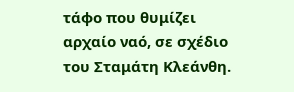τάφο που θυμίζει αρχαίο ναό, σε σχέδιο του Σταμάτη Κλεάνθη.